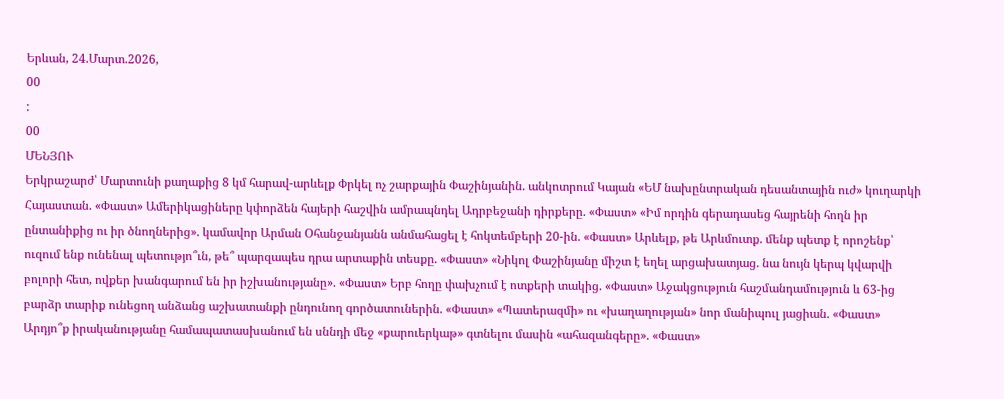Երևան, 24.Մարտ.2026,
00
:
00
ՄԵՆՅՈՒ
Երկրաշարժ՝ Մարտունի քաղաքից 8 կմ հարավ-արևելք Փրկել ոչ շարքային Փաշինյանին. անկոտրում Կայան «ԵՄ նախընտրական դեսանտային ուժ» կուղարկի Հայաստան. «Փաստ» Ամերիկացիները կփորձեն հայերի հաշվին ամրապնդել Ադրբեջանի դիրքերը. «Փաստ» «Իմ որդին գերադասեց հայրենի հողն իր ընտանիքից ու իր ծնողներից». կամավոր Արման Օհանջանյանն անմահացել է հոկտեմբերի 20-ին. «Փաստ» Արևելք, թե Արևմուտք. մենք պետք է որոշենք՝ ուզում ենք ունենալ պետությո՞ւն, թե՞ պարզապես դրա արտաքին տեսքը. «Փաստ» «Նիկոլ Փաշինյանը միշտ է եղել արցախատյաց. նա նույն կերպ կվարվի բոլորի հետ, ովքեր խանգարում են իր իշխանությանը». «Փաստ» Երբ հողը փախչում է ոտքերի տակից. «Փաստ» Աջակցություն հաշմանդամություն և 63-ից բարձր տարիք ունեցող անձանց աշխատանքի ընդունող գործատուներին. «Փաստ» «Պատերազմի» ու «խաղաղության» նոր մանիպուլ յացիան. «Փաստ» Արդյո՞ք իրականությանը համապատասխանում են սննդի մեջ «քարուերկաթ» գտնելու մասին «ահազանգերը». «Փաստ»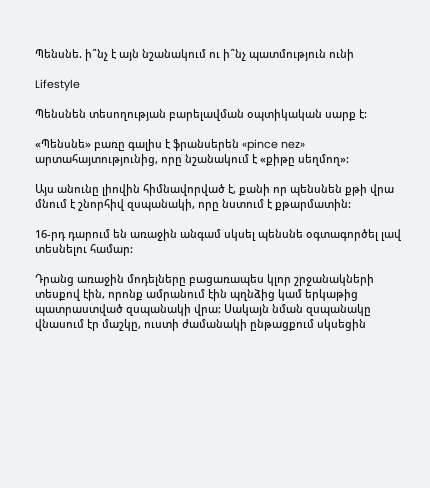Պենսնե. ի՞նչ է այն նշանակում ու ի՞նչ պատմություն ունի

Lifestyle

Պենսնեն տեսողության բարելավման օպտիկական սարք է:

«Պենսնե» բառը գալիս է ֆրանսերեն «pince nez» արտահայտությունից, որը նշանակում է «քիթը սեղմող»:

Այս անունը լիովին հիմնավորված է, քանի որ պենսնեն քթի վրա մնում է շնորհիվ զսպանակի, որը նստում է քթարմատին:

16-րդ դարում են առաջին անգամ սկսել պենսնե օգտագործել լավ տեսնելու համար:

Դրանց առաջին մոդելները բացառապես կլոր շրջանակների տեսքով էին, որոնք ամրանում էին պղնձից կամ երկաթից պատրաստված զսպանակի վրա: Սակայն նման զսպանակը վնասում էր մաշկը, ուստի ժամանակի ընթացքում սկսեցին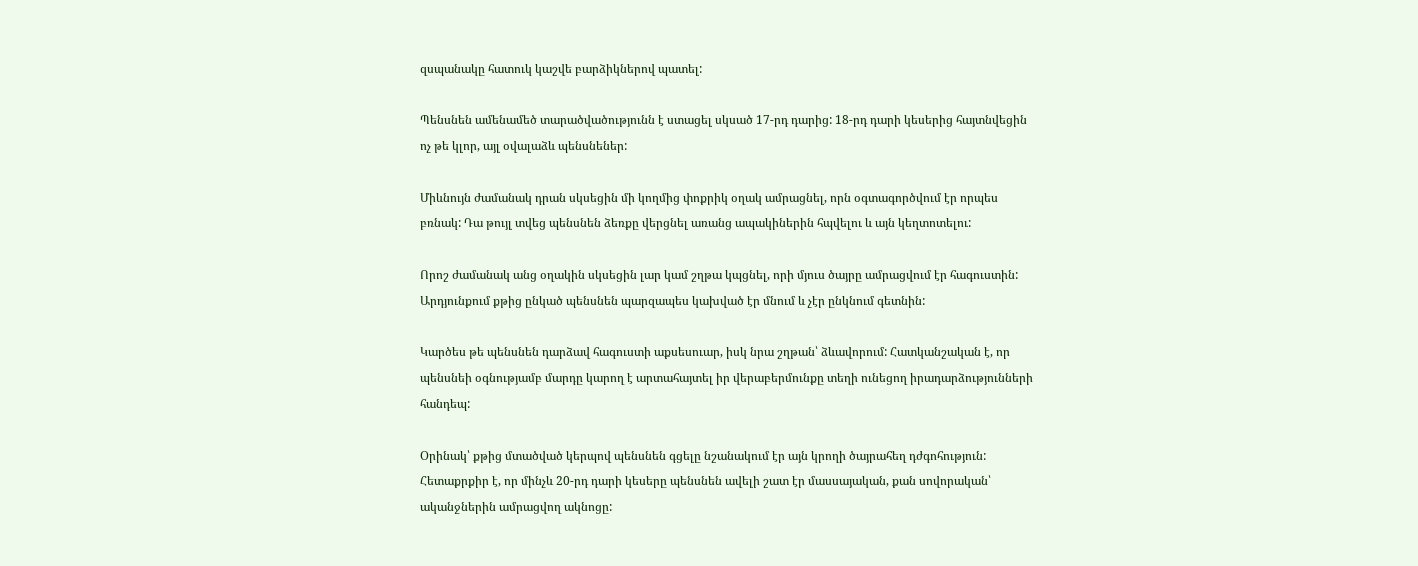զսպանակը հատուկ կաշվե բարձիկներով պատել:

Պենսնեն ամենամեծ տարածվածությունն է ստացել սկսած 17-րդ դարից: 18-րդ դարի կեսերից հայտնվեցին ոչ թե կլոր, այլ օվալաձև պենսնեներ:

Միևնույն ժամանակ դրան սկսեցին մի կողմից փոքրիկ օղակ ամրացնել, որն օգտագործվում էր որպես բռնակ: Դա թույլ տվեց պենսնեն ձեռքը վերցնել առանց ապակիներին հպվելու և այն կեղտոտելու:

Որոշ ժամանակ անց օղակին սկսեցին լար կամ շղթա կպցնել, որի մյուս ծայրը ամրացվում էր հագուստին: Արդյունքում քթից ընկած պենսնեն պարզապես կախված էր մնում և չէր ընկնում գետնին:

Կարծես թե պենսնեն դարձավ հագուստի աքսեսուար, իսկ նրա շղթան՝ ձևավորում: Հատկանշական է, որ պենսնեի օգնությամբ մարդը կարող է արտահայտել իր վերաբերմունքը տեղի ունեցող իրադարձությունների հանդեպ:

Օրինակ՝ քթից մտածված կերպով պենսնեն գցելը նշանակում էր այն կրողի ծայրահեղ դժգոհություն: Հետաքրքիր է, որ մինչև 20-րդ դարի կեսերը պենսնեն ավելի շատ էր մասսայական, քան սովորական՝ ականջներին ամրացվող ակնոցը: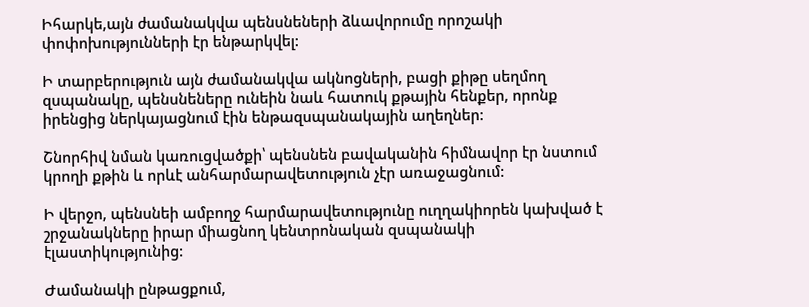Իհարկե,այն ժամանակվա պենսնեների ձևավորումը որոշակի փոփոխությունների էր ենթարկվել:

Ի տարբերություն այն ժամանակվա ակնոցների, բացի քիթը սեղմող զսպանակը, պենսնեները ունեին նաև հատուկ քթային հենքեր, որոնք իրենցից ներկայացնում էին ենթազսպանակային աղեղներ:

Շնորհիվ նման կառուցվածքի՝ պենսնեն բավականին հիմնավոր էր նստում կրողի քթին և որևէ անհարմարավետություն չէր առաջացնում:

Ի վերջո, պենսնեի ամբողջ հարմարավետությունը ուղղակիորեն կախված է շրջանակները իրար միացնող կենտրոնական զսպանակի էլաստիկությունից:

Ժամանակի ընթացքում,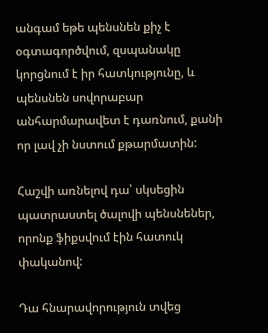անգամ եթե պենսնեն քիչ է օգտագործվում, զսպանակը կորցնում է իր հատկությունը, և պենսնեն սովորաբար անհարմարավետ է դառնում, քանի որ լավ չի նստում քթարմատին:

Հաշվի առնելով դա՝ սկսեցին պատրաստել ծալովի պենսնեներ, որոնք ֆիքսվում էին հատուկ փականով:

Դա հնարավորություն տվեց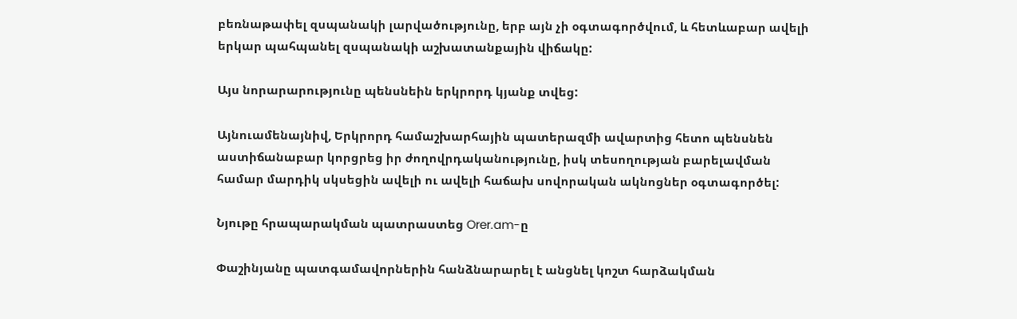բեռնաթափել զսպանակի լարվածությունը, երբ այն չի օգտագործվում, և հետևաբար ավելի երկար պահպանել զսպանակի աշխատանքային վիճակը:

Այս նորարարությունը պենսնեին երկրորդ կյանք տվեց:

Այնուամենայնիվ, Երկրորդ համաշխարհային պատերազմի ավարտից հետո պենսնեն աստիճանաբար կորցրեց իր ժողովրդականությունը, իսկ տեսողության բարելավման համար մարդիկ սկսեցին ավելի ու ավելի հաճախ սովորական ակնոցներ օգտագործել:

Նյութը հրապարակման պատրաստեց Orer.am-ը

Փաշինյանը պատգամավորներին հանձնարարել է անցնել կոշտ հարձակման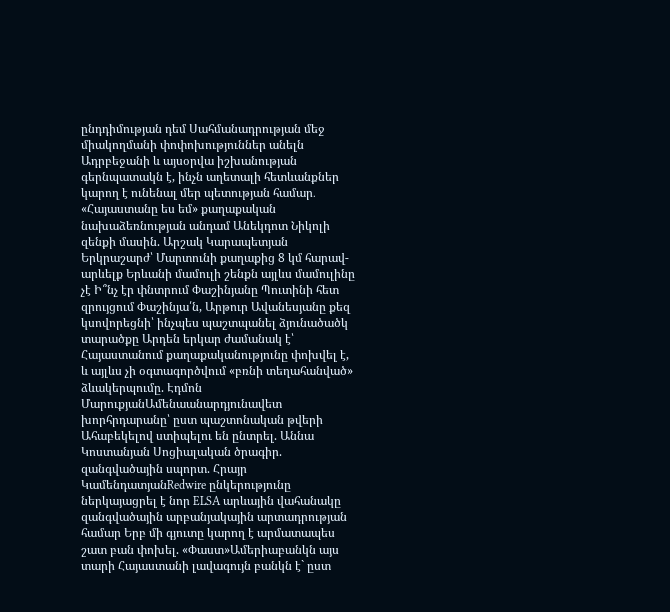ընդդիմության դեմ Սահմանադրության մեջ միակողմանի փոփոխություններ անելն Ադրբեջանի և այսօրվա իշխանության գերնպատակն է, ինչն աղետալի հետևանքներ կարող է ունենալ մեր պետության համար․ «Հայաստանը ես եմ» քաղաքական նախաձեռնության անդամ Անեկդոտ Նիկոլի զենքի մասին. Արշակ Կարապետյան Երկրաշարժ՝ Մարտունի քաղաքից 8 կմ հարավ-արևելք Երևանի մամուլի շենքն այլևս մամուլինը չէ Ի՞նչ էր փնտրում Փաշինյանը Պուտինի հետ զրույցում Փաշինյա՛ն, Արթուր Ավանեսյանը քեզ կսովորեցնի՝ ինչպես պաշտպանել ձյունածածկ տարածքը Արդեն երկար ժամանակ է՝ Հայաստանում քաղաքականությունը փոխվել է, և այլևս չի օգտագործվում «բռնի տեղահանված» ձևակերպումը. Էդմոն ՄարուքյանԱմենաանարդյունավետ խորհրդարանը՝ ըստ պաշտոնական թվերի Ահաբեկելով ստիպելու են ընտրել. Աննա Կոստանյան Սոցիալական ծրագիր. զանգվածային սպորտ. Հրայր ԿամենդատյանRedwire ընկերությունը ներկայացրել է նոր ELSA արևային վահանակը զանգվածային արբանյակային արտադրության համար Երբ մի գյուտը կարող է արմատապես շատ բան փոխել. «Փաստ»Ամերիաբանկն այս տարի Հայաստանի լավագույն բանկն է` ըստ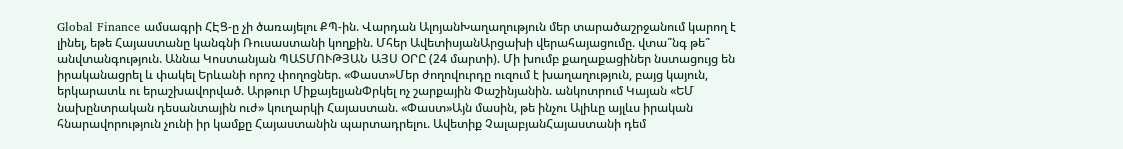Global Finance ամսագրի ՀԷՑ-ը չի ծառայելու ՔՊ-ին. Վարդան ԱլոյանԽաղաղություն մեր տարածաշրջանում կարող է լինել, եթե Հայաստանը կանգնի Ռուսաստանի կողքին. Մհեր ԱվետիսյանԱրցախի վերահայացումը. վտա՞նգ թե՞ անվտանգություն. Աննա Կոստանյան ՊԱՏՄՈՒԹՅԱՆ ԱՅՍ ՕՐԸ (24 մարտի). Մի խումբ քաղաքացիներ նստացույց են իրականացրել և փակել Երևանի որոշ փողոցներ. «Փաստ»Մեր ժողովուրդը ուզում է խաղաղություն, բայց կայուն, երկարատև ու երաշխավորված. Արթուր ՄիքայելյանՓրկել ոչ շարքային Փաշինյանին. անկոտրում Կայան «ԵՄ նախընտրական դեսանտային ուժ» կուղարկի Հայաստան. «Փաստ»Այն մասին, թե ինչու Ալիևը այլևս իրական հնարավորություն չունի իր կամքը Հայաստանին պարտադրելու. Ավետիք ՉալաբյանՀայաստանի դեմ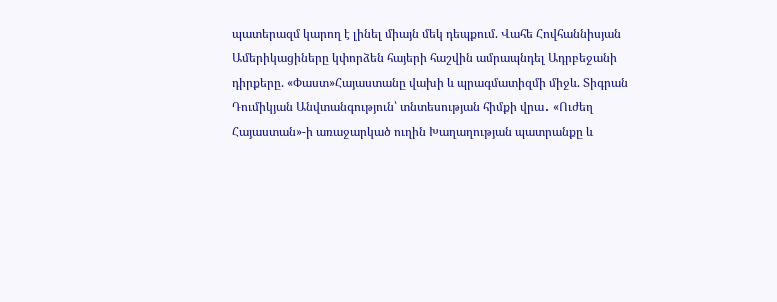պատերազմ կարող է լինել միայն մեկ դեպքում. Վահե Հովհաննիսյան Ամերիկացիները կփորձեն հայերի հաշվին ամրապնդել Ադրբեջանի դիրքերը. «Փաստ»Հայաստանը վախի և պրագմատիզմի միջև. Տիգրան Դումիկյան Անվտանգություն՝ տնտեսության հիմքի վրա․ «Ուժեղ Հայաստան»-ի առաջարկած ուղին Խաղաղության պատրանքը և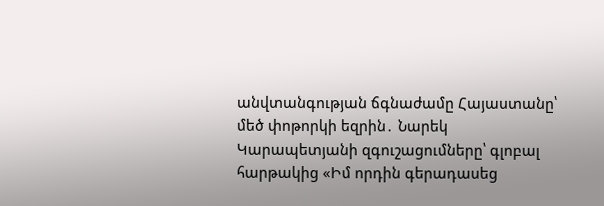անվտանգության ճգնաժամը Հայաստանը՝ մեծ փոթորկի եզրին․ Նարեկ Կարապետյանի զգուշացումները՝ գլոբալ հարթակից «Իմ որդին գերադասեց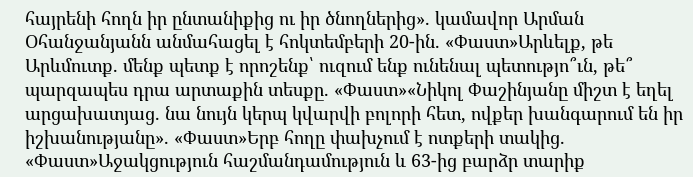հայրենի հողն իր ընտանիքից ու իր ծնողներից». կամավոր Արման Օհանջանյանն անմահացել է հոկտեմբերի 20-ին. «Փաստ»Արևելք, թե Արևմուտք. մենք պետք է որոշենք՝ ուզում ենք ունենալ պետությո՞ւն, թե՞ պարզապես դրա արտաքին տեսքը. «Փաստ»«Նիկոլ Փաշինյանը միշտ է եղել արցախատյաց. նա նույն կերպ կվարվի բոլորի հետ, ովքեր խանգարում են իր իշխանությանը». «Փաստ»Երբ հողը փախչում է ոտքերի տակից. «Փաստ»Աջակցություն հաշմանդամություն և 63-ից բարձր տարիք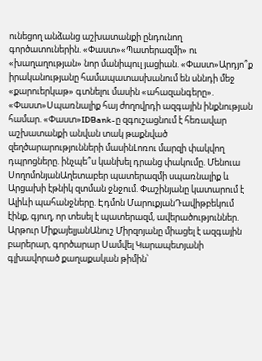ունեցող անձանց աշխատանքի ընդունող գործատուներին. «Փաստ»«Պատերազմի» ու «խաղաղության» նոր մանիպուլ յացիան. «Փաստ»Արդյո՞ք իրականությանը համապատասխանում են սննդի մեջ «քարուերկաթ» գտնելու մասին «ահազանգերը». «Փաստ»Սպառնալիք հայ ժողովրդի ազգային ինքնության համար. «Փաստ»IDBank-ը զգուշացնում է հեռավար աշխատանքի անվան տակ թաքնված զեղծարարությունների մասինԼոռու մարզի փակվող դպրոցները. ինչպե՞ս կանխել դրանց փակումը. Մենուա ՍողոմոնյանԱղետաբեր պատերազմի սպառնալիք և Արցախի էթնիկ զտման ջնջում. Փաշինյանը կատարում է Ալիևի պահանջները. Էդմոն ՄարուքյանԴավիթբեկում էինք, գյուղ, որ տեսել է պատերազմ, ավերածություններ. Արթուր ՄիքայելյանԱնուշ Միրզոյանը միացել է ազգային բարերար, գործարար Սամվել Կարապետյանի գլխավորած քաղաքական թիմին՝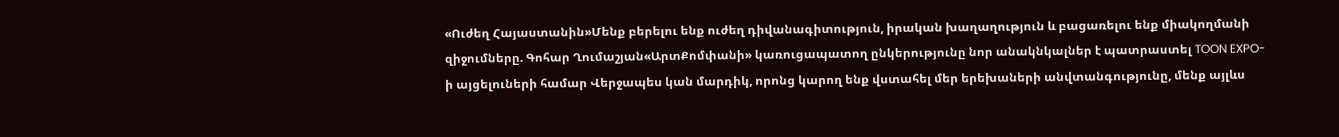«Ուժեղ Հայաստանին»Մենք բերելու ենք ուժեղ դիվանագիտություն, իրական խաղաղություն և բացառելու ենք միակողմանի զիջումները. Գոհար Ղումաշյան«ԱրտՔոմփանի» կառուցապատող ընկերությունը նոր անակնկալներ է պատրաստել TOON EXPO-ի այցելուների համար Վերջապես կան մարդիկ, որոնց կարող ենք վստահել մեր երեխաների անվտանգությունը, մենք այլևս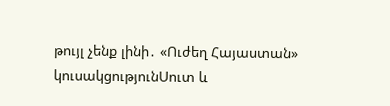թույլ չենք լինի․ «Ուժեղ Հայաստան» կուսակցությունՍուտ և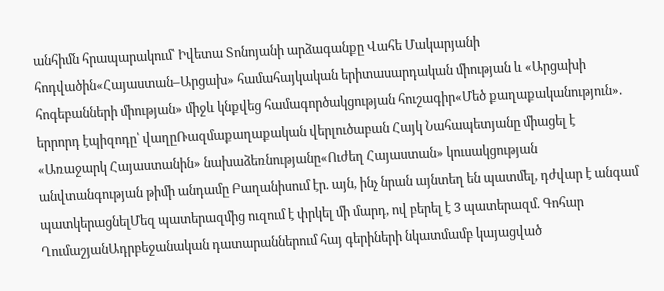անհիմն հրապարակում՝ Իվետա Տոնոյանի արձագանքը Վահե Մակարյանի հոդվածին«Հայաստան–Արցախ» համահայկական երիտասարդական միության և «Արցախի հոգեբանների միության» միջև կնքվեց համագործակցության հուշագիր«Մեծ քաղաքականություն». երրորդ էպիզոդը՝ վաղըՌազմաքաղաքական վերլուծաբան Հայկ Նահապետյանը միացել է «Առաջարկ Հայաստանին» նախաձեռնությանը«Ուժեղ Հայաստան» կուսակցության անվտանգության թիմի անդամը Բաղանիսում էր. այն, ինչ նրան այնտեղ են պատմել, դժվար է անգամ պատկերացնելՄեզ պատերազմից ուզում է փրկել մի մարդ, ով բերել է 3 պատերազմ. Գոհար ՂումաշյանԱդրբեջանական դատարաններում հայ գերիների նկատմամբ կայացված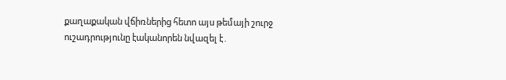քաղաքական վճիռներից հետո այս թեմայի շուրջ ուշադրությունը էականորեն նվազել է․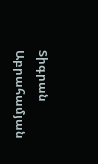Տիգրան Աբրահամյան